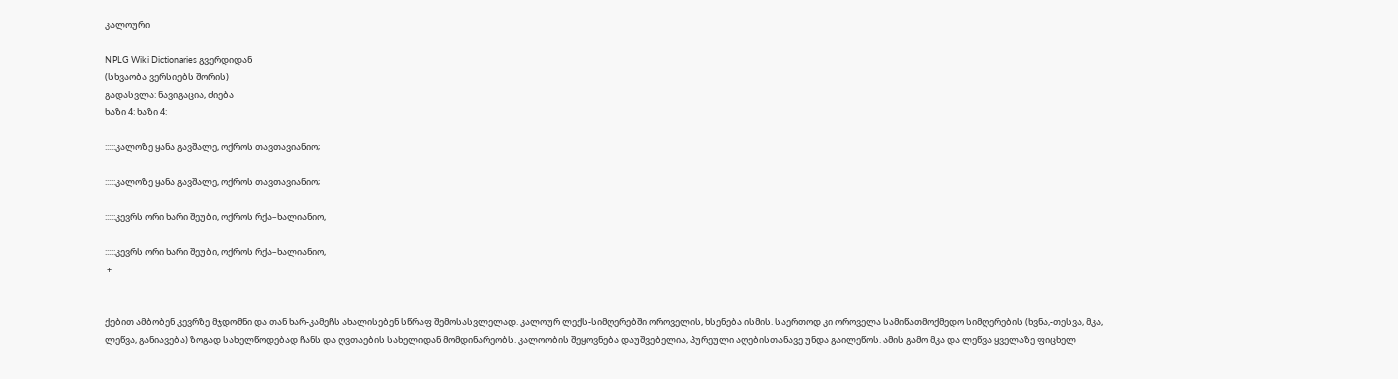კალოური

NPLG Wiki Dictionaries გვერდიდან
(სხვაობა ვერსიებს შორის)
გადასვლა: ნავიგაცია, ძიება
ხაზი 4: ხაზი 4:

:::::კალოზე ყანა გავშალე, ოქროს თავთავიანიო;

:::::კალოზე ყანა გავშალე, ოქროს თავთავიანიო;

:::::კევრს ორი ხარი შეუბი, ოქროს რქა–ხალიანიო,

:::::კევრს ორი ხარი შეუბი, ოქროს რქა–ხალიანიო,
 +


ქებით ამბობენ კევრზე მჯდომნი და თან ხარ-კამეჩს ახალისებენ სწრაფ შემოსასვლელად. კალოურ ლექს-სიმღერებში ოროველის, ხსენება ისმის. საერთოდ კი ოროველა სამიწათმოქმედო სიმღერების (ხვნა,-თესვა, მკა, ლეწვა, განიავება) ზოგად სახელწოდებად ჩანს და ღვთაების სახელიდან მომდინარეობს. კალოობის შეყოვნება დაუშვებელია, პურეული აღებისთანავე უნდა გაილეწოს. ამის გამო მკა და ლეწვა ყველაზე ფიცხელ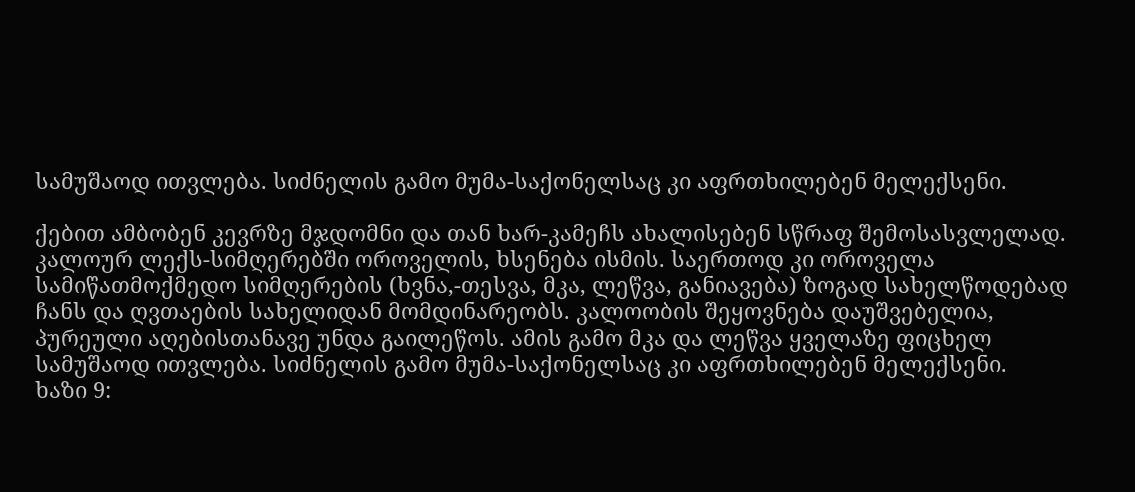სამუშაოდ ითვლება. სიძნელის გამო მუმა-საქონელსაც კი აფრთხილებენ მელექსენი.

ქებით ამბობენ კევრზე მჯდომნი და თან ხარ-კამეჩს ახალისებენ სწრაფ შემოსასვლელად. კალოურ ლექს-სიმღერებში ოროველის, ხსენება ისმის. საერთოდ კი ოროველა სამიწათმოქმედო სიმღერების (ხვნა,-თესვა, მკა, ლეწვა, განიავება) ზოგად სახელწოდებად ჩანს და ღვთაების სახელიდან მომდინარეობს. კალოობის შეყოვნება დაუშვებელია, პურეული აღებისთანავე უნდა გაილეწოს. ამის გამო მკა და ლეწვა ყველაზე ფიცხელ სამუშაოდ ითვლება. სიძნელის გამო მუმა-საქონელსაც კი აფრთხილებენ მელექსენი.
ხაზი 9: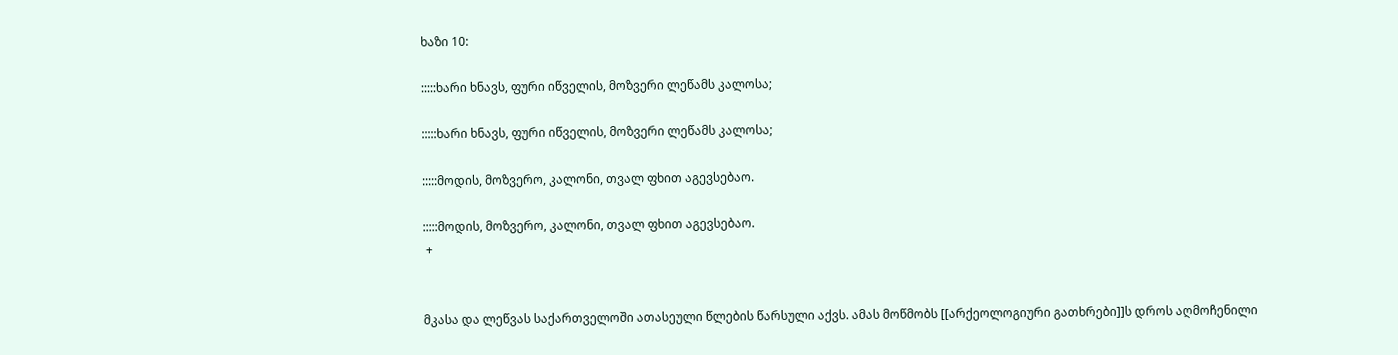ხაზი 10:

:::::ხარი ხნავს, ფური იწველის, მოზვერი ლეწამს კალოსა;

:::::ხარი ხნავს, ფური იწველის, მოზვერი ლეწამს კალოსა;

:::::მოდის, მოზვერო, კალონი, თვალ ფხით აგევსებაო.

:::::მოდის, მოზვერო, კალონი, თვალ ფხით აგევსებაო.
 +


მკასა და ლეწვას საქართველოში ათასეული წლების წარსული აქვს. ამას მოწმობს [[არქეოლოგიური გათხრები]]ს დროს აღმოჩენილი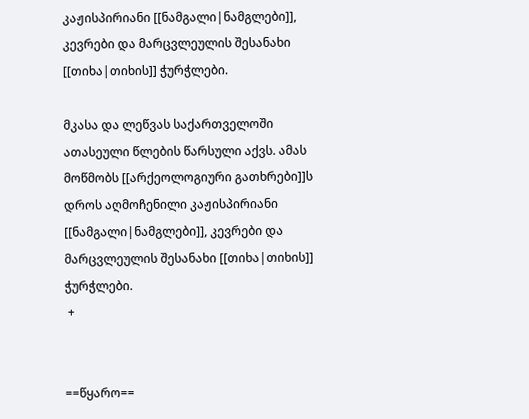კაჟისპირიანი [[ნამგალი|ნამგლები]], კევრები და მარცვლეულის შესანახი [[თიხა|თიხის]] ჭურჭლები.

მკასა და ლეწვას საქართველოში ათასეული წლების წარსული აქვს. ამას მოწმობს [[არქეოლოგიური გათხრები]]ს დროს აღმოჩენილი კაჟისპირიანი [[ნამგალი|ნამგლები]], კევრები და მარცვლეულის შესანახი [[თიხა|თიხის]] ჭურჭლები.
 +


==წყარო==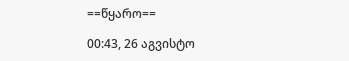==წყარო==

00:43, 26 აგვისტო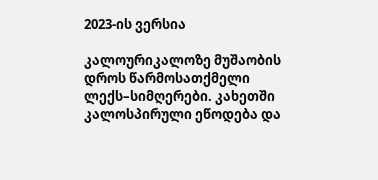2023-ის ვერსია

კალოურიკალოზე მუშაობის დროს წარმოსათქმელი ლექს–სიმღერები. კახეთში კალოსპირული ეწოდება და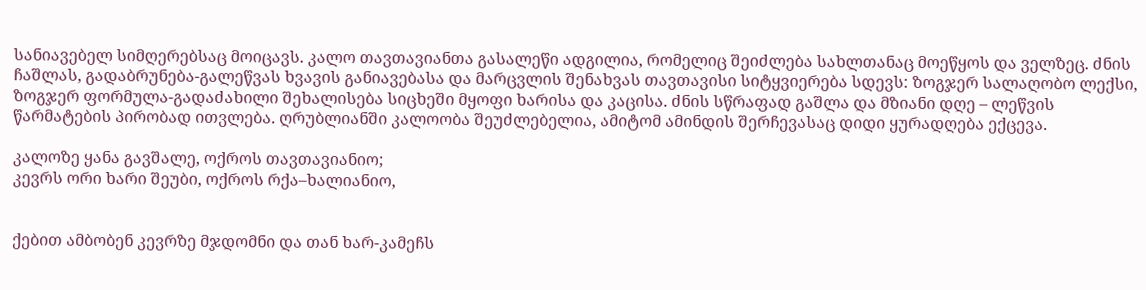სანიავებელ სიმღერებსაც მოიცავს. კალო თავთავიანთა გასალეწი ადგილია, რომელიც შეიძლება სახლთანაც მოეწყოს და ველზეც. ძნის ჩაშლას, გადაბრუნება-გალეწვას ხვავის განიავებასა და მარცვლის შენახვას თავთავისი სიტყვიერება სდევს: ზოგჯერ სალაღობო ლექსი, ზოგჯერ ფორმულა-გადაძახილი შეხალისება სიცხეში მყოფი ხარისა და კაცისა. ძნის სწრაფად გაშლა და მზიანი დღე – ლეწვის წარმატების პირობად ითვლება. ღრუბლიანში კალოობა შეუძლებელია, ამიტომ ამინდის შერჩევასაც დიდი ყურადღება ექცევა.

კალოზე ყანა გავშალე, ოქროს თავთავიანიო;
კევრს ორი ხარი შეუბი, ოქროს რქა–ხალიანიო,


ქებით ამბობენ კევრზე მჯდომნი და თან ხარ-კამეჩს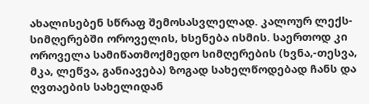ახალისებენ სწრაფ შემოსასვლელად. კალოურ ლექს-სიმღერებში ოროველის, ხსენება ისმის. საერთოდ კი ოროველა სამიწათმოქმედო სიმღერების (ხვნა,-თესვა, მკა, ლეწვა, განიავება) ზოგად სახელწოდებად ჩანს და ღვთაების სახელიდან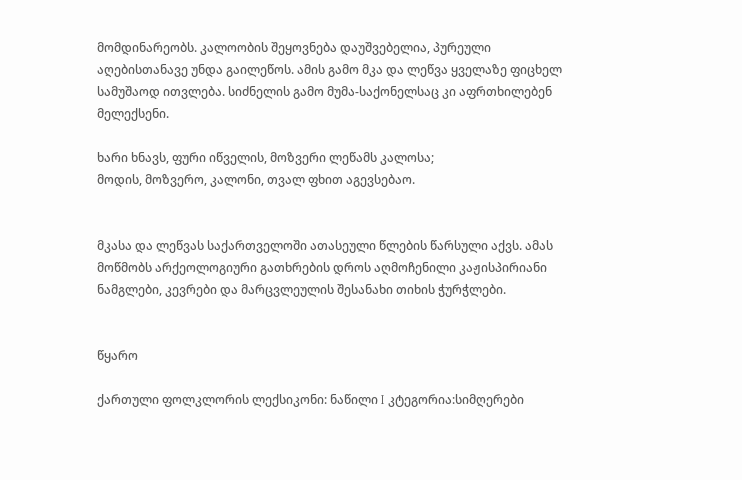მომდინარეობს. კალოობის შეყოვნება დაუშვებელია, პურეული აღებისთანავე უნდა გაილეწოს. ამის გამო მკა და ლეწვა ყველაზე ფიცხელ სამუშაოდ ითვლება. სიძნელის გამო მუმა-საქონელსაც კი აფრთხილებენ მელექსენი.

ხარი ხნავს, ფური იწველის, მოზვერი ლეწამს კალოსა;
მოდის, მოზვერო, კალონი, თვალ ფხით აგევსებაო.


მკასა და ლეწვას საქართველოში ათასეული წლების წარსული აქვს. ამას მოწმობს არქეოლოგიური გათხრების დროს აღმოჩენილი კაჟისპირიანი ნამგლები, კევრები და მარცვლეულის შესანახი თიხის ჭურჭლები.


წყარო

ქართული ფოლკლორის ლექსიკონი: ნაწილი I კტეგორია:სიმღერები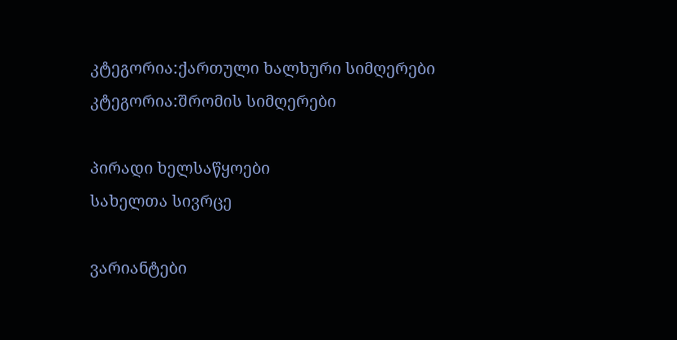კტეგორია:ქართული ხალხური სიმღერები კტეგორია:შრომის სიმღერები

პირადი ხელსაწყოები
სახელთა სივრცე

ვარიანტები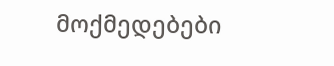მოქმედებები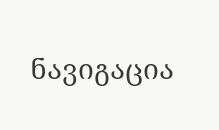ნავიგაცია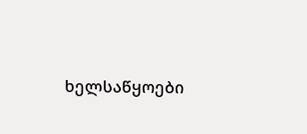ხელსაწყოები